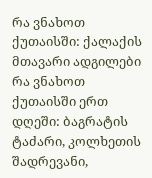რა ვნახოთ ქუთაისში: ქალაქის მთავარი ადგილები
რა ვნახოთ ქუთაისში ერთ დღეში: ბაგრატის ტაძარი, კოლხეთის შადრევანი,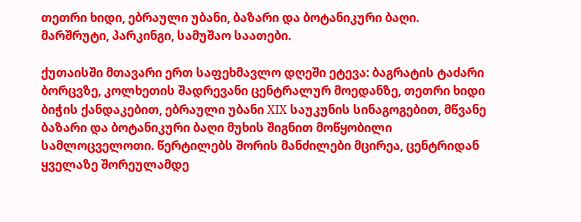თეთრი ხიდი, ებრაული უბანი, ბაზარი და ბოტანიკური ბაღი. მარშრუტი, პარკინგი, სამუშაო საათები.

ქუთაისში მთავარი ერთ საფეხმავლო დღეში ეტევა: ბაგრატის ტაძარი ბორცვზე, კოლხეთის შადრევანი ცენტრალურ მოედანზე, თეთრი ხიდი ბიჭის ქანდაკებით, ებრაული უბანი XIX საუკუნის სინაგოგებით, მწვანე ბაზარი და ბოტანიკური ბაღი მუხის შიგნით მოწყობილი სამლოცველოთი. წერტილებს შორის მანძილები მცირეა, ცენტრიდან ყველაზე შორეულამდე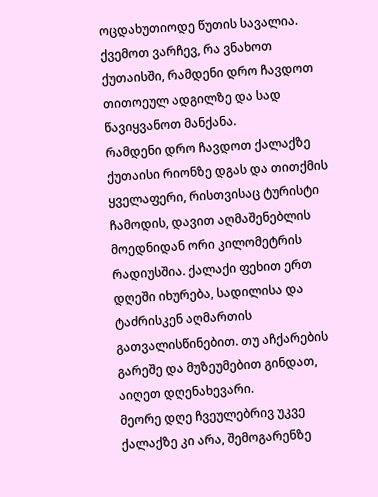ოცდახუთიოდე წუთის სავალია. ქვემოთ ვარჩევ, რა ვნახოთ ქუთაისში, რამდენი დრო ჩავდოთ თითოეულ ადგილზე და სად წავიყვანოთ მანქანა.
რამდენი დრო ჩავდოთ ქალაქზე
ქუთაისი რიონზე დგას და თითქმის ყველაფერი, რისთვისაც ტურისტი ჩამოდის, დავით აღმაშენებლის მოედნიდან ორი კილომეტრის რადიუსშია. ქალაქი ფეხით ერთ დღეში იხურება, სადილისა და ტაძრისკენ აღმართის გათვალისწინებით. თუ აჩქარების გარეშე და მუზეუმებით გინდათ, აიღეთ დღენახევარი.
მეორე დღე ჩვეულებრივ უკვე ქალაქზე კი არა, შემოგარენზე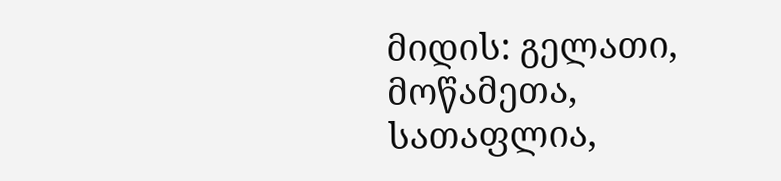მიდის: გელათი, მოწამეთა, სათაფლია,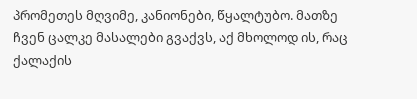პრომეთეს მღვიმე, კანიონები, წყალტუბო. მათზე ჩვენ ცალკე მასალები გვაქვს, აქ მხოლოდ ის, რაც ქალაქის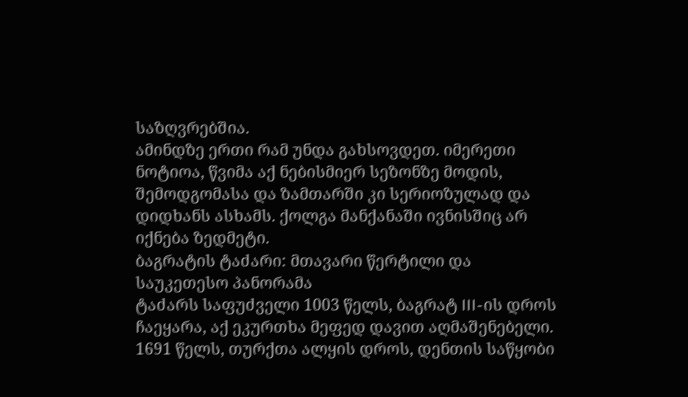საზღვრებშია.
ამინდზე ერთი რამ უნდა გახსოვდეთ. იმერეთი ნოტიოა, წვიმა აქ ნებისმიერ სეზონზე მოდის, შემოდგომასა და ზამთარში კი სერიოზულად და დიდხანს ასხამს. ქოლგა მანქანაში ივნისშიც არ იქნება ზედმეტი.
ბაგრატის ტაძარი: მთავარი წერტილი და საუკეთესო პანორამა
ტაძარს საფუძველი 1003 წელს, ბაგრატ III-ის დროს ჩაეყარა, აქ ეკურთხა მეფედ დავით აღმაშენებელი. 1691 წელს, თურქთა ალყის დროს, დენთის საწყობი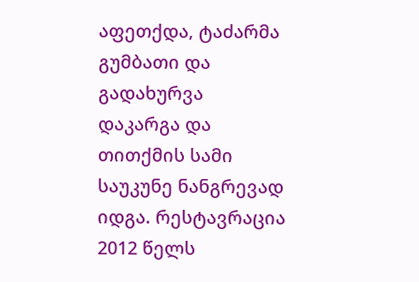აფეთქდა, ტაძარმა გუმბათი და გადახურვა დაკარგა და თითქმის სამი საუკუნე ნანგრევად იდგა. რესტავრაცია 2012 წელს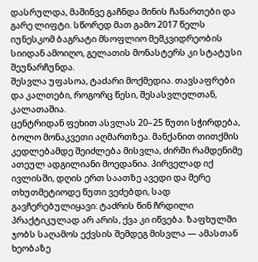დასრულდა, მაშინვე გაჩნდა მინის ჩანართები და გარე ლიფტი. სწორედ მათ გამო 2017 წელს იუნესკომ ბაგრატი მსოფლიო მემკვიდრეობის სიიდან ამოიღო, გელათის მონასტერს კი სტატუსი შეუნარჩუნდა.
შესვლა უფასოა, ტაძარი მოქმედია. თავსაფრები და კალთები, როგორც წესი, შესასვლელთან, კალათაშია.
ცენტრიდან ფეხით ასვლას 20–25 წუთი სჭირდება, ბოლო მონაკვეთი აღმართზეა. მანქანით თითქმის კედლებამდე შეიძლება მისვლა, ძირში რამდენიმე ათეულ ადგილიანი მოედანია. პირველად იქ ივლისში, დღის ერთ საათზე ავედი და მერე თხუთმეტიოდე წუთი ვეძებდი, სად გავჩერებულიყავი: ტაძრის წინ ჩრდილი პრაქტიკულად არ არის, ქვა კი იწვება. ზაფხულში ჯობს საღამოს ექვსის შემდეგ მისვლა — ამასთან ხეობაზე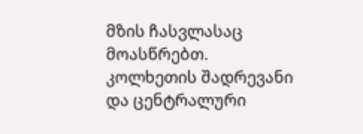მზის ჩასვლასაც მოასწრებთ.
კოლხეთის შადრევანი და ცენტრალური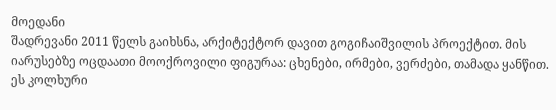მოედანი
შადრევანი 2011 წელს გაიხსნა, არქიტექტორ დავით გოგიჩაიშვილის პროექტით. მის იარუსებზე ოცდაათი მოოქროვილი ფიგურაა: ცხენები, ირმები, ვერძები, თამადა ყანწით. ეს კოლხური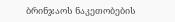ბრინჯაოს ნაკეთობების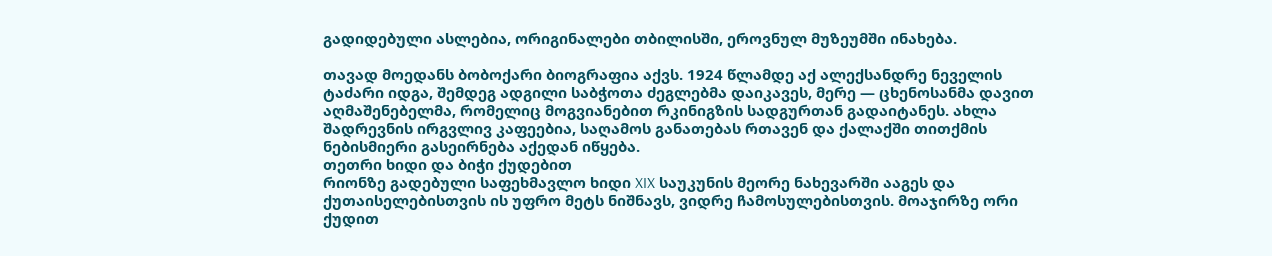გადიდებული ასლებია, ორიგინალები თბილისში, ეროვნულ მუზეუმში ინახება.

თავად მოედანს ბობოქარი ბიოგრაფია აქვს. 1924 წლამდე აქ ალექსანდრე ნეველის ტაძარი იდგა, შემდეგ ადგილი საბჭოთა ძეგლებმა დაიკავეს, მერე — ცხენოსანმა დავით აღმაშენებელმა, რომელიც მოგვიანებით რკინიგზის სადგურთან გადაიტანეს. ახლა შადრევნის ირგვლივ კაფეებია, საღამოს განათებას რთავენ და ქალაქში თითქმის ნებისმიერი გასეირნება აქედან იწყება.
თეთრი ხიდი და ბიჭი ქუდებით
რიონზე გადებული საფეხმავლო ხიდი XIX საუკუნის მეორე ნახევარში ააგეს და ქუთაისელებისთვის ის უფრო მეტს ნიშნავს, ვიდრე ჩამოსულებისთვის. მოაჯირზე ორი ქუდით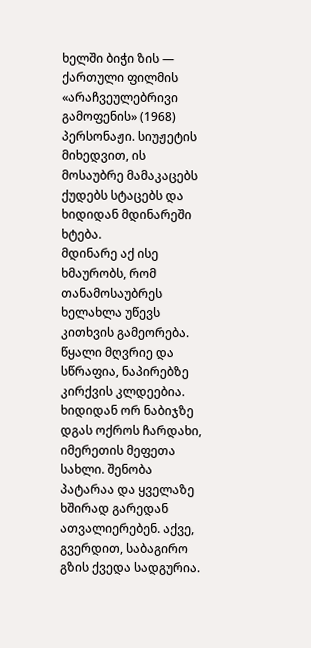ხელში ბიჭი ზის — ქართული ფილმის «არაჩვეულებრივი გამოფენის» (1968) პერსონაჟი. სიუჟეტის მიხედვით, ის მოსაუბრე მამაკაცებს ქუდებს სტაცებს და ხიდიდან მდინარეში ხტება.
მდინარე აქ ისე ხმაურობს, რომ თანამოსაუბრეს ხელახლა უწევს კითხვის გამეორება. წყალი მღვრიე და სწრაფია, ნაპირებზე კირქვის კლდეებია.
ხიდიდან ორ ნაბიჯზე დგას ოქროს ჩარდახი, იმერეთის მეფეთა სახლი. შენობა პატარაა და ყველაზე ხშირად გარედან ათვალიერებენ. აქვე, გვერდით, საბაგირო გზის ქვედა სადგურია.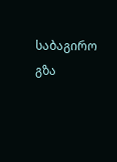საბაგირო გზა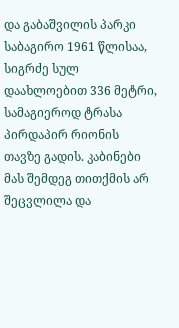და გაბაშვილის პარკი
საბაგირო 1961 წლისაა, სიგრძე სულ დაახლოებით 336 მეტრი, სამაგიეროდ ტრასა პირდაპირ რიონის თავზე გადის. კაბინები მას შემდეგ თითქმის არ შეცვლილა და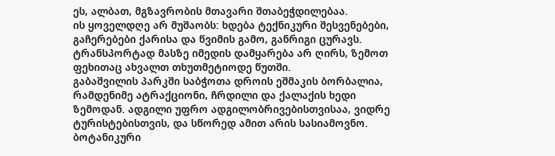ეს, ალბათ, მგზავრობის მთავარი შთაბეჭდილებაა.
ის ყოველდღე არ მუშაობს: ხდება ტექნიკური შესვენებები, გაჩერებები ქარისა და წვიმის გამო, განრიგი ცურავს. ტრანსპორტად მასზე იმედის დამყარება არ ღირს, ზემოთ ფეხითაც ახვალთ თხუთმეტიოდე წუთში.
გაბაშვილის პარკში საბჭოთა დროის ეშმაკის ბორბალია, რამდენიმე ატრაქციონი, ჩრდილი და ქალაქის ხედი ზემოდან. ადგილი უფრო ადგილობრივებისთვისაა, ვიდრე ტურისტებისთვის, და სწორედ ამით არის სასიამოვნო.
ბოტანიკური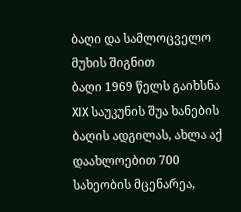ბაღი და სამლოცველო მუხის შიგნით
ბაღი 1969 წელს გაიხსნა XIX საუკუნის შუა ხანების ბაღის ადგილას, ახლა აქ დაახლოებით 700 სახეობის მცენარეა,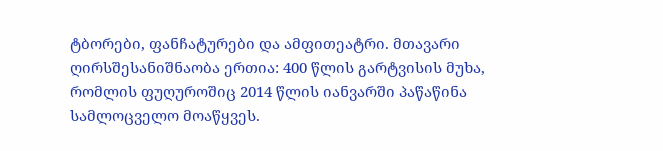ტბორები, ფანჩატურები და ამფითეატრი. მთავარი ღირსშესანიშნაობა ერთია: 400 წლის გარტვისის მუხა, რომლის ფუღუროშიც 2014 წლის იანვარში პაწაწინა სამლოცველო მოაწყვეს.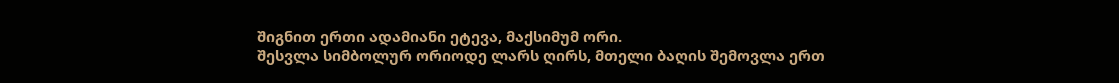შიგნით ერთი ადამიანი ეტევა, მაქსიმუმ ორი.
შესვლა სიმბოლურ ორიოდე ლარს ღირს, მთელი ბაღის შემოვლა ერთ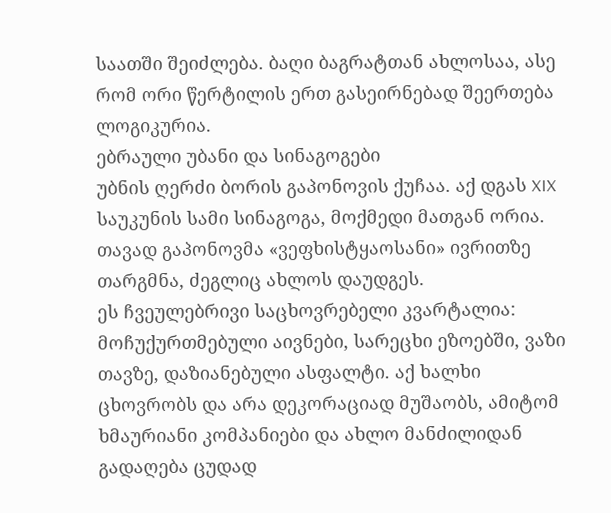საათში შეიძლება. ბაღი ბაგრატთან ახლოსაა, ასე რომ ორი წერტილის ერთ გასეირნებად შეერთება ლოგიკურია.
ებრაული უბანი და სინაგოგები
უბნის ღერძი ბორის გაპონოვის ქუჩაა. აქ დგას XIX საუკუნის სამი სინაგოგა, მოქმედი მათგან ორია. თავად გაპონოვმა «ვეფხისტყაოსანი» ივრითზე თარგმნა, ძეგლიც ახლოს დაუდგეს.
ეს ჩვეულებრივი საცხოვრებელი კვარტალია: მოჩუქურთმებული აივნები, სარეცხი ეზოებში, ვაზი თავზე, დაზიანებული ასფალტი. აქ ხალხი ცხოვრობს და არა დეკორაციად მუშაობს, ამიტომ ხმაურიანი კომპანიები და ახლო მანძილიდან გადაღება ცუდად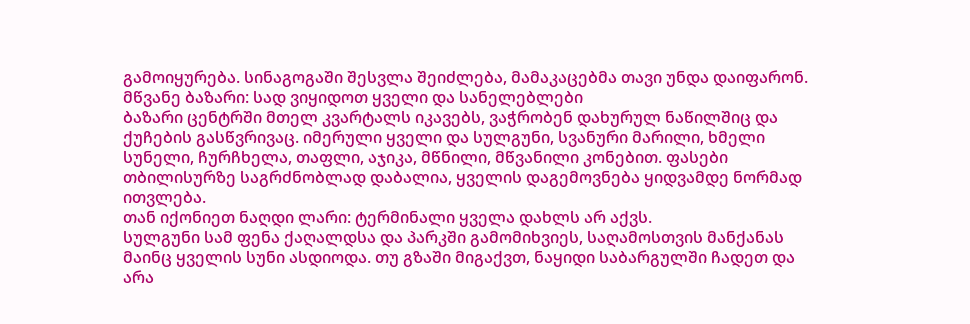გამოიყურება. სინაგოგაში შესვლა შეიძლება, მამაკაცებმა თავი უნდა დაიფარონ.
მწვანე ბაზარი: სად ვიყიდოთ ყველი და სანელებლები
ბაზარი ცენტრში მთელ კვარტალს იკავებს, ვაჭრობენ დახურულ ნაწილშიც და ქუჩების გასწვრივაც. იმერული ყველი და სულგუნი, სვანური მარილი, ხმელი სუნელი, ჩურჩხელა, თაფლი, აჯიკა, მწნილი, მწვანილი კონებით. ფასები თბილისურზე საგრძნობლად დაბალია, ყველის დაგემოვნება ყიდვამდე ნორმად ითვლება.
თან იქონიეთ ნაღდი ლარი: ტერმინალი ყველა დახლს არ აქვს.
სულგუნი სამ ფენა ქაღალდსა და პარკში გამომიხვიეს, საღამოსთვის მანქანას მაინც ყველის სუნი ასდიოდა. თუ გზაში მიგაქვთ, ნაყიდი საბარგულში ჩადეთ და არა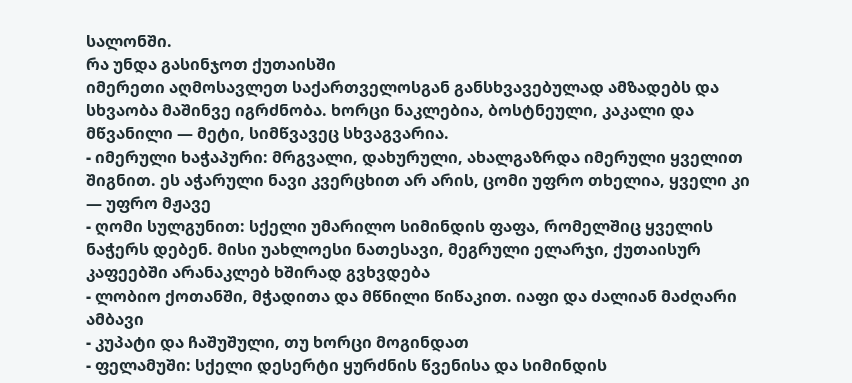სალონში.
რა უნდა გასინჯოთ ქუთაისში
იმერეთი აღმოსავლეთ საქართველოსგან განსხვავებულად ამზადებს და სხვაობა მაშინვე იგრძნობა. ხორცი ნაკლებია, ბოსტნეული, კაკალი და მწვანილი — მეტი, სიმწვავეც სხვაგვარია.
- იმერული ხაჭაპური: მრგვალი, დახურული, ახალგაზრდა იმერული ყველით შიგნით. ეს აჭარული ნავი კვერცხით არ არის, ცომი უფრო თხელია, ყველი კი — უფრო მჟავე
- ღომი სულგუნით: სქელი უმარილო სიმინდის ფაფა, რომელშიც ყველის ნაჭერს დებენ. მისი უახლოესი ნათესავი, მეგრული ელარჯი, ქუთაისურ კაფეებში არანაკლებ ხშირად გვხვდება
- ლობიო ქოთანში, მჭადითა და მწნილი წიწაკით. იაფი და ძალიან მაძღარი ამბავი
- კუპატი და ჩაშუშული, თუ ხორცი მოგინდათ
- ფელამუში: სქელი დესერტი ყურძნის წვენისა და სიმინდის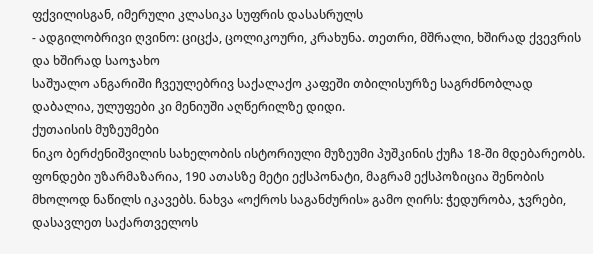ფქვილისგან, იმერული კლასიკა სუფრის დასასრულს
- ადგილობრივი ღვინო: ციცქა, ცოლიკოური, კრახუნა. თეთრი, მშრალი, ხშირად ქვევრის და ხშირად საოჯახო
საშუალო ანგარიში ჩვეულებრივ საქალაქო კაფეში თბილისურზე საგრძნობლად დაბალია, ულუფები კი მენიუში აღწერილზე დიდი.
ქუთაისის მუზეუმები
ნიკო ბერძენიშვილის სახელობის ისტორიული მუზეუმი პუშკინის ქუჩა 18-ში მდებარეობს. ფონდები უზარმაზარია, 190 ათასზე მეტი ექსპონატი, მაგრამ ექსპოზიცია შენობის მხოლოდ ნაწილს იკავებს. ნახვა «ოქროს საგანძურის» გამო ღირს: ჭედურობა, ჯვრები, დასავლეთ საქართველოს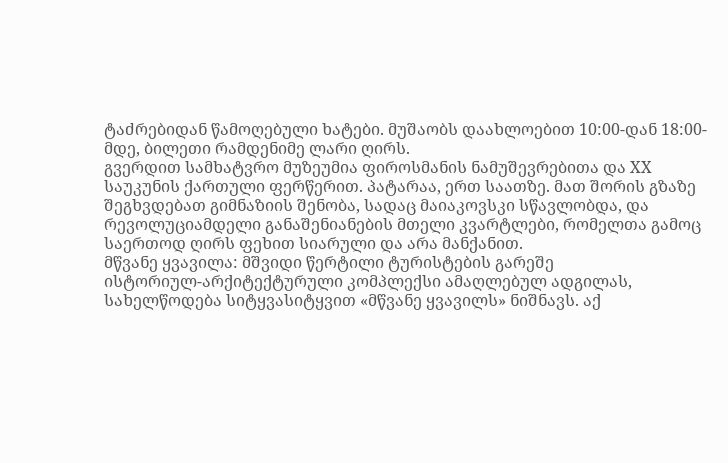ტაძრებიდან წამოღებული ხატები. მუშაობს დაახლოებით 10:00-დან 18:00-მდე, ბილეთი რამდენიმე ლარი ღირს.
გვერდით სამხატვრო მუზეუმია ფიროსმანის ნამუშევრებითა და XX საუკუნის ქართული ფერწერით. პატარაა, ერთ საათზე. მათ შორის გზაზე შეგხვდებათ გიმნაზიის შენობა, სადაც მაიაკოვსკი სწავლობდა, და რევოლუციამდელი განაშენიანების მთელი კვარტლები, რომელთა გამოც საერთოდ ღირს ფეხით სიარული და არა მანქანით.
მწვანე ყვავილა: მშვიდი წერტილი ტურისტების გარეშე
ისტორიულ-არქიტექტურული კომპლექსი ამაღლებულ ადგილას, სახელწოდება სიტყვასიტყვით «მწვანე ყვავილს» ნიშნავს. აქ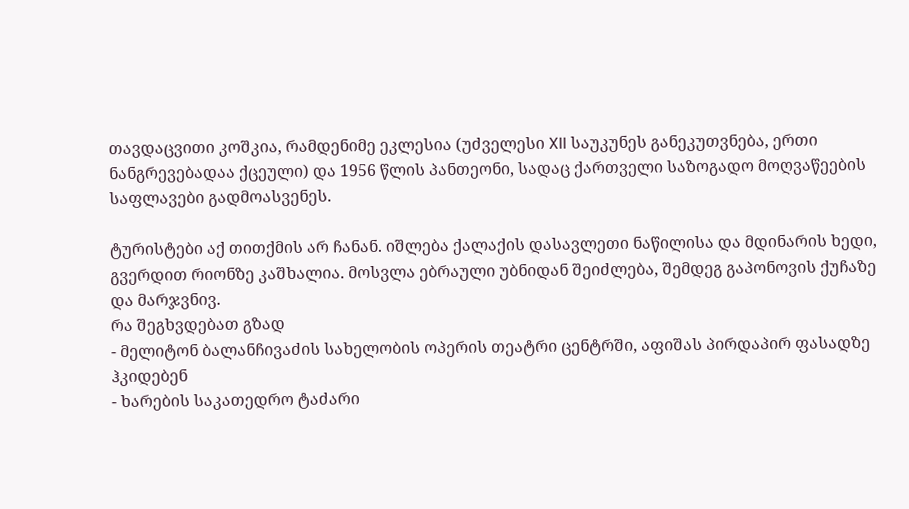თავდაცვითი კოშკია, რამდენიმე ეკლესია (უძველესი XII საუკუნეს განეკუთვნება, ერთი ნანგრევებადაა ქცეული) და 1956 წლის პანთეონი, სადაც ქართველი საზოგადო მოღვაწეების საფლავები გადმოასვენეს.

ტურისტები აქ თითქმის არ ჩანან. იშლება ქალაქის დასავლეთი ნაწილისა და მდინარის ხედი, გვერდით რიონზე კაშხალია. მოსვლა ებრაული უბნიდან შეიძლება, შემდეგ გაპონოვის ქუჩაზე და მარჯვნივ.
რა შეგხვდებათ გზად
- მელიტონ ბალანჩივაძის სახელობის ოპერის თეატრი ცენტრში, აფიშას პირდაპირ ფასადზე ჰკიდებენ
- ხარების საკათედრო ტაძარი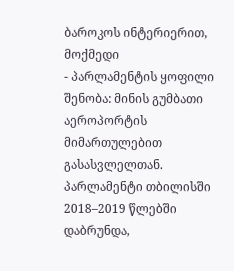ბაროკოს ინტერიერით, მოქმედი
- პარლამენტის ყოფილი შენობა: მინის გუმბათი აეროპორტის მიმართულებით გასასვლელთან. პარლამენტი თბილისში 2018–2019 წლებში დაბრუნდა,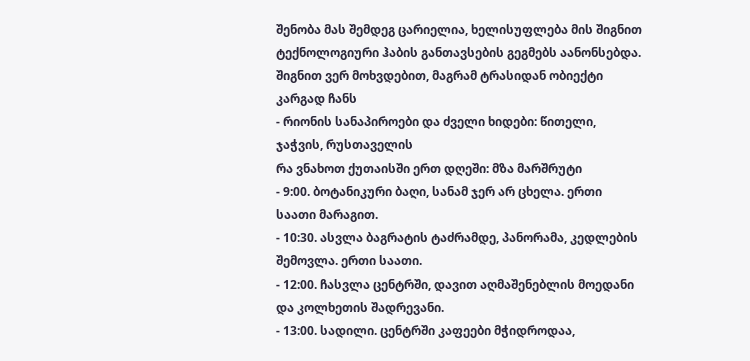შენობა მას შემდეგ ცარიელია, ხელისუფლება მის შიგნით ტექნოლოგიური ჰაბის განთავსების გეგმებს აანონსებდა. შიგნით ვერ მოხვდებით, მაგრამ ტრასიდან ობიექტი კარგად ჩანს
- რიონის სანაპიროები და ძველი ხიდები: წითელი, ჯაჭვის, რუსთაველის
რა ვნახოთ ქუთაისში ერთ დღეში: მზა მარშრუტი
- 9:00. ბოტანიკური ბაღი, სანამ ჯერ არ ცხელა. ერთი საათი მარაგით.
- 10:30. ასვლა ბაგრატის ტაძრამდე, პანორამა, კედლების შემოვლა. ერთი საათი.
- 12:00. ჩასვლა ცენტრში, დავით აღმაშენებლის მოედანი და კოლხეთის შადრევანი.
- 13:00. სადილი. ცენტრში კაფეები მჭიდროდაა,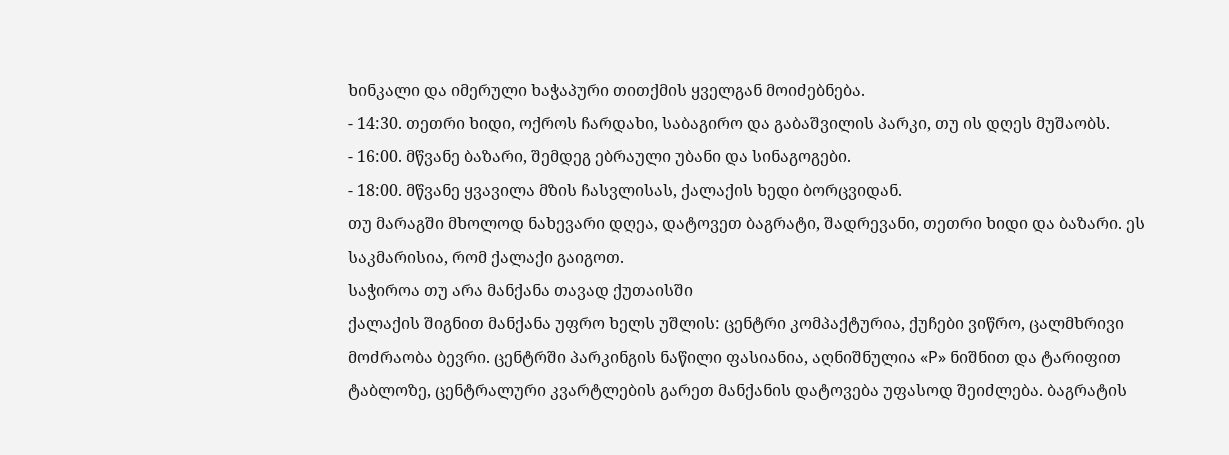ხინკალი და იმერული ხაჭაპური თითქმის ყველგან მოიძებნება.
- 14:30. თეთრი ხიდი, ოქროს ჩარდახი, საბაგირო და გაბაშვილის პარკი, თუ ის დღეს მუშაობს.
- 16:00. მწვანე ბაზარი, შემდეგ ებრაული უბანი და სინაგოგები.
- 18:00. მწვანე ყვავილა მზის ჩასვლისას, ქალაქის ხედი ბორცვიდან.
თუ მარაგში მხოლოდ ნახევარი დღეა, დატოვეთ ბაგრატი, შადრევანი, თეთრი ხიდი და ბაზარი. ეს საკმარისია, რომ ქალაქი გაიგოთ.
საჭიროა თუ არა მანქანა თავად ქუთაისში
ქალაქის შიგნით მანქანა უფრო ხელს უშლის: ცენტრი კომპაქტურია, ქუჩები ვიწრო, ცალმხრივი მოძრაობა ბევრი. ცენტრში პარკინგის ნაწილი ფასიანია, აღნიშნულია «P» ნიშნით და ტარიფით ტაბლოზე, ცენტრალური კვარტლების გარეთ მანქანის დატოვება უფასოდ შეიძლება. ბაგრატის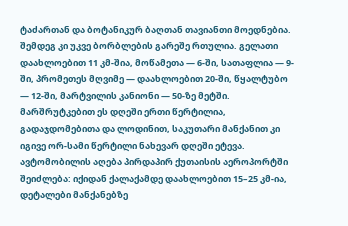ტაძართან და ბოტანიკურ ბაღთან თავიანთი მოედნებია.
შემდეგ კი უკვე ბორბლების გარეშე რთულია. გელათი დაახლოებით 11 კმ-შია, მოწამეთა — 6-ში, სათაფლია — 9-ში, პრომეთეს მღვიმე — დაახლოებით 20-ში, წყალტუბო — 12-ში, მარტვილის კანიონი — 50-ზე მეტში. მარშრუტკებით ეს დღეში ერთი წერტილია, გადაჯდომებითა და ლოდინით, საკუთარი მანქანით კი იგივე ორ-სამი წერტილი ნახევარ დღეში ეტევა. ავტომობილის აღება პირდაპირ ქუთაისის აეროპორტში შეიძლება: იქიდან ქალაქამდე დაახლოებით 15–25 კმ-ია, დეტალები მანქანებზე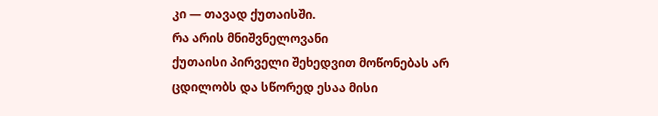კი — თავად ქუთაისში.
რა არის მნიშვნელოვანი
ქუთაისი პირველი შეხედვით მოწონებას არ ცდილობს და სწორედ ესაა მისი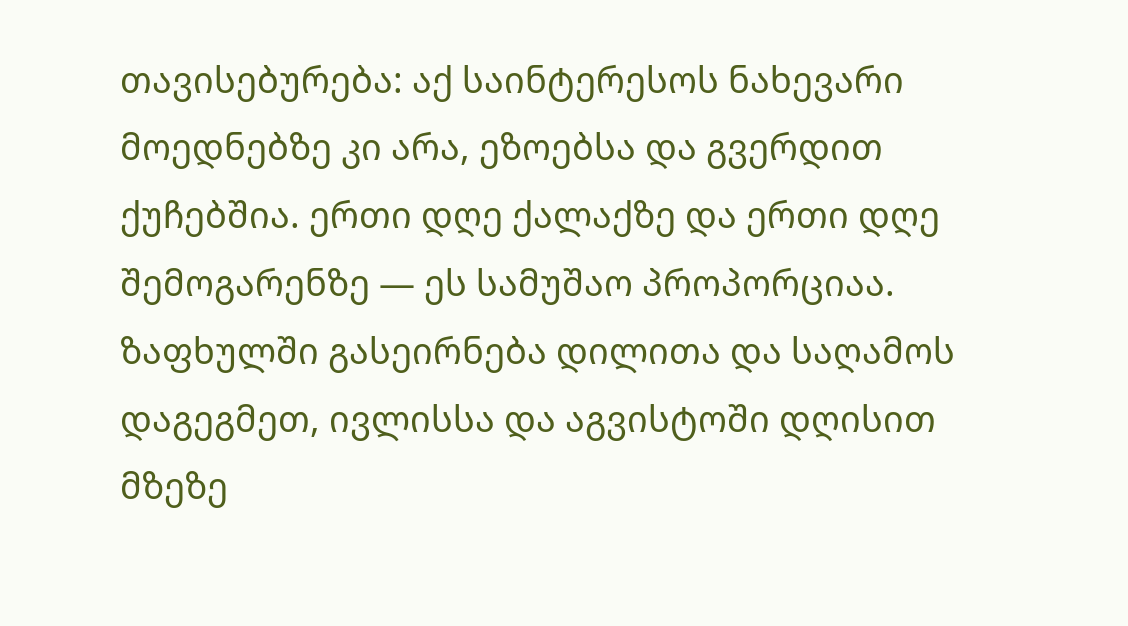თავისებურება: აქ საინტერესოს ნახევარი მოედნებზე კი არა, ეზოებსა და გვერდით ქუჩებშია. ერთი დღე ქალაქზე და ერთი დღე შემოგარენზე — ეს სამუშაო პროპორციაა. ზაფხულში გასეირნება დილითა და საღამოს დაგეგმეთ, ივლისსა და აგვისტოში დღისით მზეზე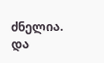ძნელია. და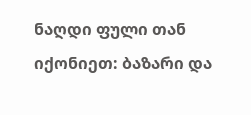ნაღდი ფული თან იქონიეთ: ბაზარი და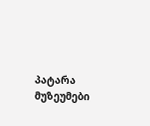პატარა მუზეუმები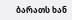ბარათს ხან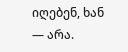იღებენ, ხან — არა.